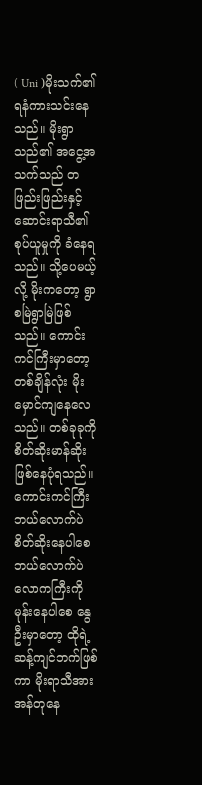( Uni )မိုးသက်၏ ရနံကားသင်းနေသည်။ မိုးရွာသည်၏ အငွေ့အသက်သည် တဖြည်းဖြည်းနှင့် ဆောင်းရာသီ၏ စုပ်ယူမှုကို ခံနေရသည်။ သို့ပေမယ့်လို့ မိုးကတော့ ရွာစမြဲရွာမြဲဖြစ်သည်။ ကောင်းကင်ကြီးမှာတော့ တစ်ချိန်လုံး မိုးမှောင်ကျနေလေသည်။ တစ်ခုခုကို စိတ်ဆိုးမာန်ဆိုး ဖြစ်နေပုံရသည်။ ကောင်းကင်ကြီး ဘယ်လောက်ပဲစိတ်ဆိုးနေပါစေ ဘယ်လောက်ပဲ လောကကြီးကိုမုန်းနေပါစေ နွေဦးမှာတော့ ထိုရဲ့ ဆန့်ကျင်ဘက်ဖြစ်ကာ မိုးရာသီအား အန်တုနေ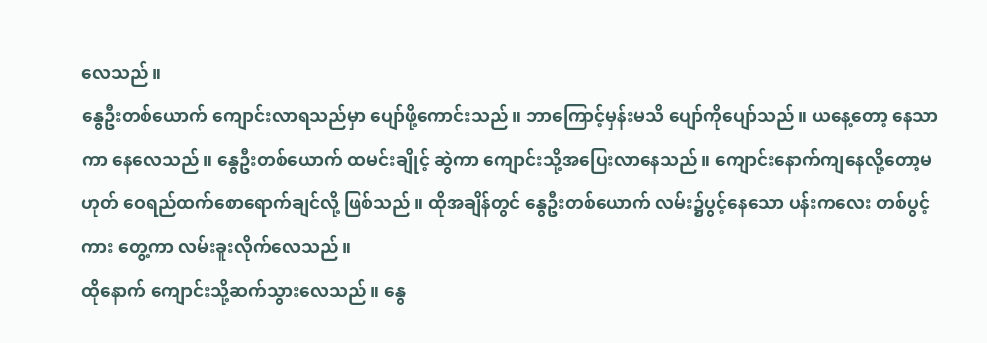လေသည်။
နွေဦးတစ်ယောက် ကျောင်းလာရသည်မှာ ပျော်ဖို့ကောင်းသည်။ ဘာကြောင့်မှန်းမသိ ပျော်ကိုပျော်သည်။ ယနေ့တော့ နေသာကာ နေလေသည်။ နွေဦးတစ်ယောက် ထမင်းချိုင့် ဆွဲကာ ကျောင်းသို့အပြေးလာနေသည်။ ကျောင်းနောက်ကျနေလို့တော့မဟုတ် ဝေရည်ထက်စောရောက်ချင်လို့ ဖြစ်သည်။ ထိုအချိန်တွင် နွေဦးတစ်ယောက် လမ်း၌ပွင့်နေသော ပန်းကလေး တစ်ပွင့်ကား တွေ့ကာ လမ်းခူးလိုက်လေသည်။
ထိုနောက် ကျောင်းသို့ဆက်သွားလေသည်။ နွေ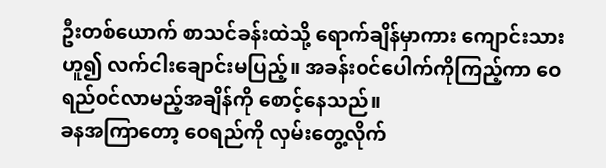ဦးတစ်ယောက် စာသင်ခန်းထဲသို့ ရောက်ချိန်မှာကား ကျောင်းသားဟူ၍ လက်ငါးချောင်းမပြည့်။ အခန်း၀င်ပေါက်ကိုကြည့်ကာ ဝေရည်၀င်လာမည့်အချိန်ကို စောင့်နေသည်။
ခနအကြာတော့ ဝေရည်ကို လှမ်းတွေ့လိုက်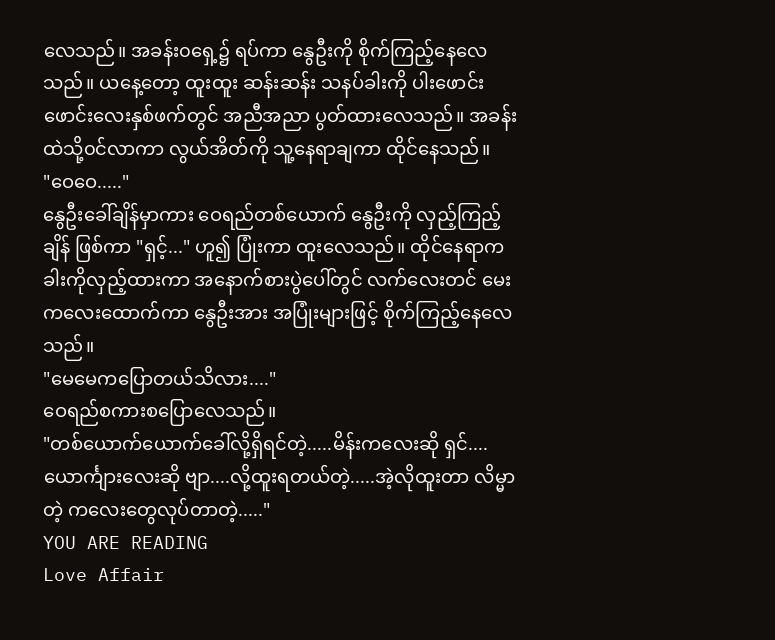လေသည်။ အခန်း၀ရှေ့၌ ရပ်ကာ နွေဦးကို စိုက်ကြည့်နေလေသည်။ ယနေ့တော့ ထူးထူး ဆန်းဆန်း သနပ်ခါးကို ပါးဖောင်းဖောင်းလေးနှစ်ဖက်တွင် အညီအညာ ပွတ်ထားလေသည်။ အခန်းထဲသို့၀င်လာကာ လွယ်အိတ်ကို သူ့နေရာချကာ ထိုင်နေသည်။
"ဝေဝေ....."
နွေဦးခေါ်ချိန်မှာကား ဝေရည်တစ်ယောက် နွေဦးကို လှည့်ကြည့်ချိန် ဖြစ်ကာ "ရှင့်..." ဟူ၍ ပြုံးကာ ထူးလေသည်။ ထိုင်နေရာက ခါးကိုလှည့်ထားကာ အနောက်စားပွဲပေါ်တွင် လက်လေးတင် မေးကလေးထောက်ကာ နွေဦးအား အပြုံးများဖြင့် စိုက်ကြည့်နေလေသည်။
"မေမေကပြောတယ်သိလား...."
ဝေရည်စကားစပြောလေသည်။
"တစ်ယောက်ယောက်ခေါ်လို့ရှိရင်တဲ့.....မိန်းကလေးဆို ရှင်....ယောင်္ကျားလေးဆို ဗျာ....လို့ထူးရတယ်တဲ့.....အဲ့လိုထူးတာ လိမ္မာတဲ့ ကလေးတွေလုပ်တာတဲ့....."
YOU ARE READING
Love Affair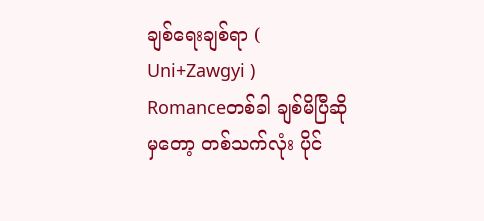ချစ်ရေးချစ်ရာ ( Uni+Zawgyi )
Romanceတစ်ခါ ချစ်မိပြီဆိုမှတော့ တစ်သက်လုံး ပိုင်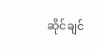ဆိုင်ချင်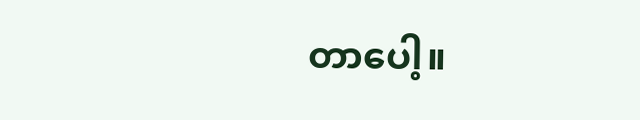တာပေါ့။